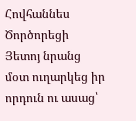Հովհաննես Ծործորեցի
Յետոյ նրանց մօտ ուղարկեց իր որդուն ու ասաց՝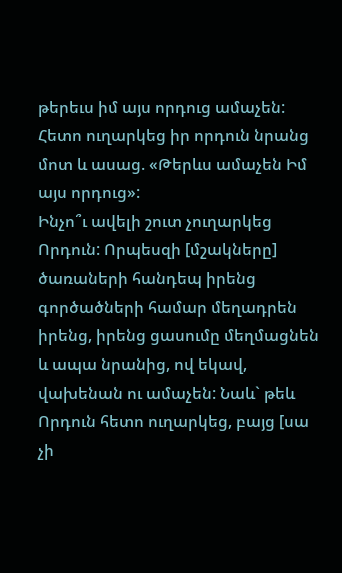թերեւս իմ այս որդուց ամաչեն:
Հետո ուղարկեց իր որդուն նրանց մոտ և ասաց. «Թերևս ամաչեն Իմ այս որդուց»:
Ինչո՞ւ ավելի շուտ չուղարկեց Որդուն: Որպեսզի [մշակները] ծառաների հանդեպ իրենց գործածների համար մեղադրեն իրենց, իրենց ցասումը մեղմացնեն և ապա նրանից, ով եկավ, վախենան ու ամաչեն: Նաև` թեև Որդուն հետո ուղարկեց, բայց [սա չի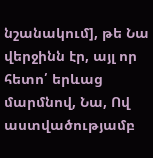նշանակում], թե Նա վերջինն էր, այլ որ հետո՛ երևաց մարմնով, Նա, Ով աստվածությամբ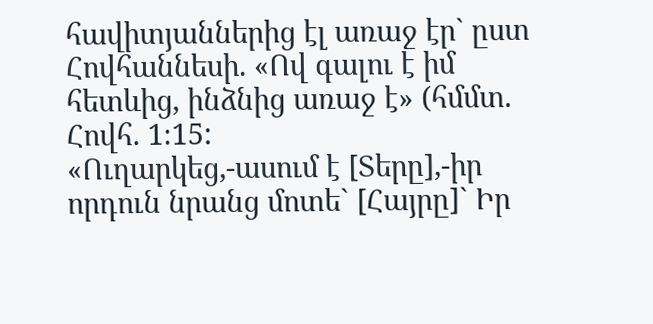հավիտյաններից էլ առաջ էր` ըստ Հովհաննեսի. «Ով գալու է իմ հետևից, ինձնից առաջ է» (հմմտ. Հովհ. 1։15:
«Ուղարկեց,-ասում է [Տերը],-իր որդուն նրանց մոտե` [Հայրը]` Իր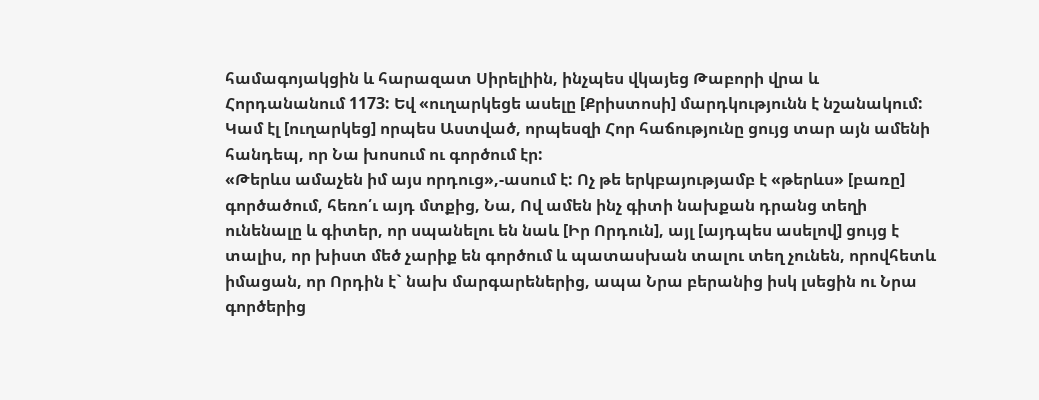համագոյակցին և հարազատ Սիրելիին, ինչպես վկայեց Թաբորի վրա և Հորդանանում 1173: Եվ «ուղարկեցե ասելը [Քրիստոսի] մարդկությունն է նշանակում: Կամ էլ [ուղարկեց] որպես Աստված, որպեսզի Հոր հաճությունը ցույց տար այն ամենի հանդեպ, որ Նա խոսում ու գործում էր:
«Թերևս ամաչեն իմ այս որդուց»,-ասում է: Ոչ թե երկբայությամբ է «թերևս» [բառը] գործածում, հեռո՛ւ այդ մտքից, Նա, Ով ամեն ինչ գիտի նախքան դրանց տեղի ունենալը և գիտեր, որ սպանելու են նաև [Իր Որդուն], այլ [այդպես ասելով] ցույց է տալիս, որ խիստ մեծ չարիք են գործում և պատասխան տալու տեղ չունեն, որովհետև իմացան, որ Որդին է` նախ մարգարեներից, ապա Նրա բերանից իսկ լսեցին ու Նրա գործերից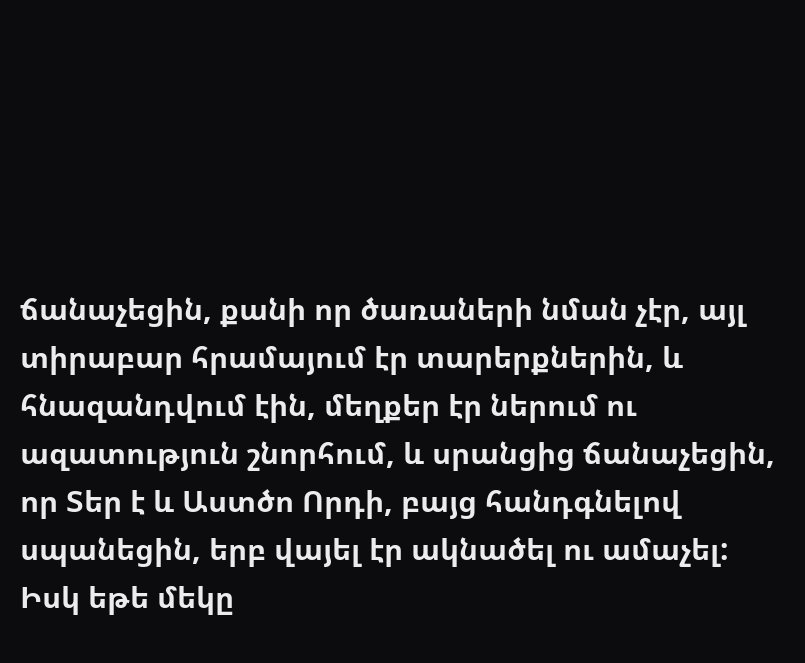ճանաչեցին, քանի որ ծառաների նման չէր, այլ տիրաբար հրամայում էր տարերքներին, և հնազանդվում էին, մեղքեր էր ներում ու ազատություն շնորհում, և սրանցից ճանաչեցին, որ Տեր է և Աստծո Որդի, բայց հանդգնելով սպանեցին, երբ վայել էր ակնածել ու ամաչել: Իսկ եթե մեկը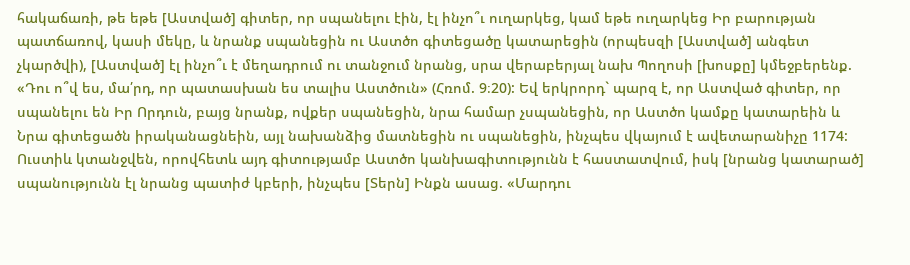հակաճառի, թե եթե [Աստված] գիտեր, որ սպանելու էին, էլ ինչո՞ւ ուղարկեց, կամ եթե ուղարկեց Իր բարության պատճառով, կասի մեկը, և նրանք սպանեցին ու Աստծո գիտեցածը կատարեցին (որպեսզի [Աստված] անգետ չկարծվի), [Աստված] էլ ինչո՞ւ է մեղադրում ու տանջում նրանց, սրա վերաբերյալ նախ Պողոսի [խոսքը] կմեջբերենք. «Դու ո՞վ ես, մա՛րդ, որ պատասխան ես տալիս Աստծուն» (Հռոմ. 9։20): Եվ երկրորդ` պարզ է, որ Աստված գիտեր, որ սպանելու են Իր Որդուն, բայց նրանք, ովքեր սպանեցին, նրա համար չսպանեցին, որ Աստծո կամքը կատարեին և Նրա գիտեցածն իրականացնեին, այլ նախանձից մատնեցին ու սպանեցին, ինչպես վկայում է ավետարանիչը 1174: Ուստիև կտանջվեն, որովհետև այդ գիտությամբ Աստծո կանխագիտությունն է հաստատվում, իսկ [նրանց կատարած] սպանությունն էլ նրանց պատիժ կբերի, ինչպես [Տերն] Ինքն ասաց. «Մարդու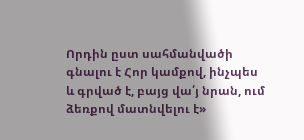Որդին ըստ սահմանվածի գնալու է Հոր կամքով, ինչպես և գրված է, բայց վա՛յ նրան, ում ձեռքով մատնվելու է»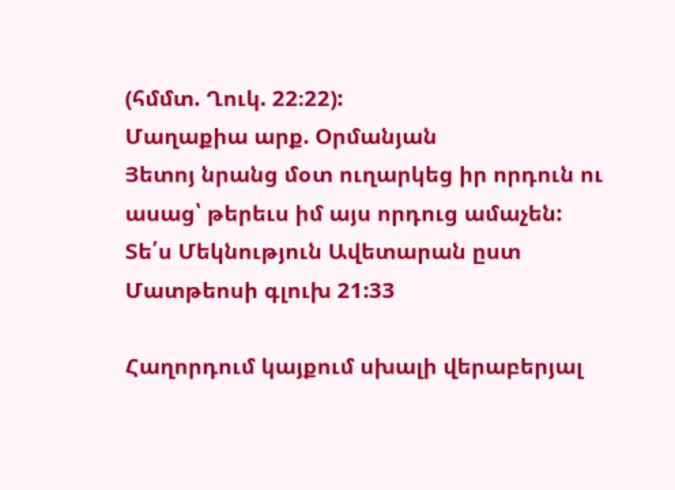(հմմտ. Ղուկ. 22։22):
Մաղաքիա արք. Օրմանյան
Յետոյ նրանց մօտ ուղարկեց իր որդուն ու ասաց՝ թերեւս իմ այս որդուց ամաչեն:
Տե՛ս Մեկնություն Ավետարան ըստ Մատթեոսի գլուխ 21:33

Հաղորդում կայքում սխալի վերաբերյալ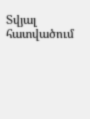Տվյալ հատվածում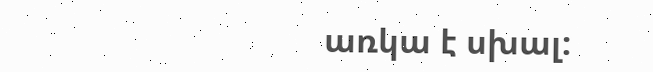առկա է սխալ: